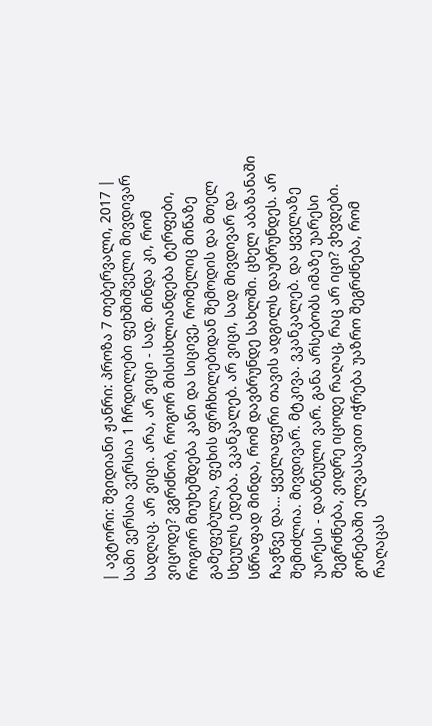| ავტორი: შვიდიანი ჟანრი: პროზა 7 თებერვალი, 2017 |
სამი ვერსია ვერსია 1 ჩრდილები ფეხშიშველი მივდივარ სადღაც. არ ვიცი. არა, არ ვიცი - სად. მინდა კი, რომ ვიცოდე? ვგრძნობ, როგორ მისისხლიანდება ტერფები, როგორ მიუხეშდება კანი და სიცივე, რომელიც მიწაზე გამეფებულა, ფეხის ფრჩხილებიდან შემოდის და მთელ სხეულს ედება. ვკანკალებ. არ ვიცი, სად მივდივარ და სწრაფად მინდა, რომ დავბრუნდე სახლში. ცხელ აბაზანაში ჩავწვე და… ყველაფერი თავის ადგილს დაუბრუნდეს. არ შემიძლია. მივდივარ. მტკივა. ვკანკალებ. და ყველაზე უარესი - დაბნეული ვარ. განა არსებობს იმაზე უარესი შეგრძნება, ვიდრე იცოდე რაღაც, რაც არ იცი? ვხვდები. გონებაში ელვასავით იჭრება უაზრო შეგრძნება, რომ რაღაცას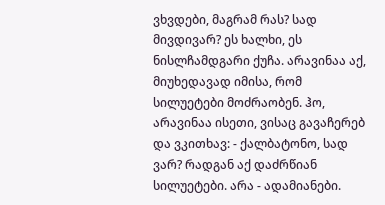ვხვდები, მაგრამ რას? სად მივდივარ? ეს ხალხი, ეს ნისლჩამდგარი ქუჩა. არავინაა აქ, მიუხედავად იმისა, რომ სილუეტები მოძრაობენ. ჰო, არავინაა ისეთი, ვისაც გავაჩერებ და ვკითხავ: - ქალბატონო, სად ვარ? რადგან აქ დაძრწიან სილუეტები. არა - ადამიანები.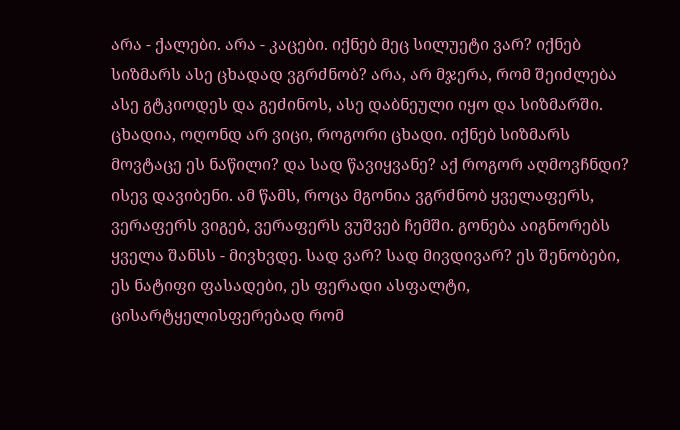არა - ქალები. არა - კაცები. იქნებ მეც სილუეტი ვარ? იქნებ სიზმარს ასე ცხადად ვგრძნობ? არა, არ მჯერა, რომ შეიძლება ასე გტკიოდეს და გეძინოს, ასე დაბნეული იყო და სიზმარში. ცხადია, ოღონდ არ ვიცი, როგორი ცხადი. იქნებ სიზმარს მოვტაცე ეს ნაწილი? და სად წავიყვანე? აქ როგორ აღმოვჩნდი? ისევ დავიბენი. ამ წამს, როცა მგონია ვგრძნობ ყველაფერს, ვერაფერს ვიგებ, ვერაფერს ვუშვებ ჩემში. გონება აიგნორებს ყველა შანსს - მივხვდე. სად ვარ? სად მივდივარ? ეს შენობები, ეს ნატიფი ფასადები, ეს ფერადი ასფალტი, ცისარტყელისფერებად რომ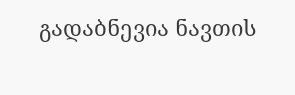გადაბნევია ნავთის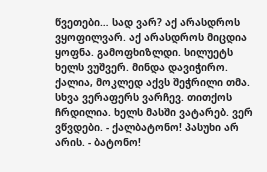წვეთები… სად ვარ? აქ არასდროს ვყოფილვარ. აქ არასდროს მიცდია ყოფნა. გამოფხიზლდი. სილუეტს ხელს ვუშვერ. მინდა დავიჭირო. ქალია, მოკლედ აქვს შეჭრილი თმა. სხვა ვერაფერს ვარჩევ. თითქოს ჩრდილია. ხელს მასში ვატარებ. ვერ ვწვდები. - ქალბატონო! პასუხი არ არის. - ბატონო!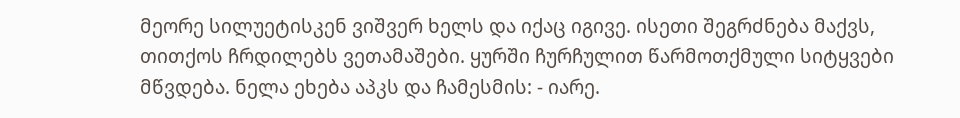მეორე სილუეტისკენ ვიშვერ ხელს და იქაც იგივე. ისეთი შეგრძნება მაქვს, თითქოს ჩრდილებს ვეთამაშები. ყურში ჩურჩულით წარმოთქმული სიტყვები მწვდება. ნელა ეხება აპკს და ჩამესმის: - იარე.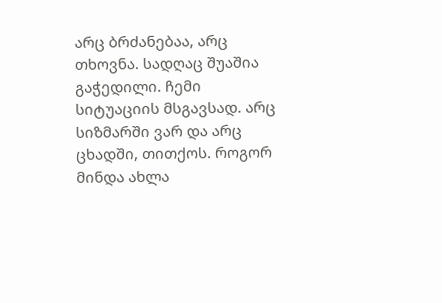არც ბრძანებაა, არც თხოვნა. სადღაც შუაშია გაჭედილი. ჩემი სიტუაციის მსგავსად. არც სიზმარში ვარ და არც ცხადში, თითქოს. როგორ მინდა ახლა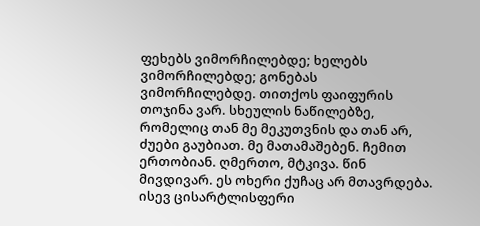ფეხებს ვიმორჩილებდე; ხელებს ვიმორჩილებდე; გონებას ვიმორჩილებდე. თითქოს ფაიფურის თოჯინა ვარ. სხეულის ნაწილებზე, რომელიც თან მე მეკუთვნის და თან არ, ძუები გაუბიათ. მე მათამაშებენ. ჩემით ერთობიან. ღმერთო, მტკივა. წინ მივდივარ. ეს ოხერი ქუჩაც არ მთავრდება. ისევ ცისარტლისფერი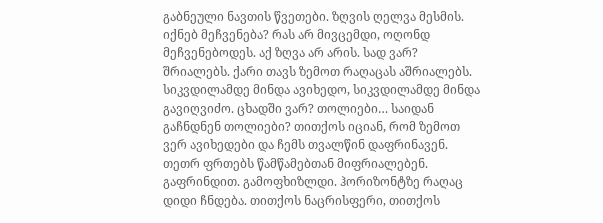გაბნეული ნავთის წვეთები. ზღვის ღელვა მესმის. იქნებ მეჩვენება? რას არ მივცემდი, ოღონდ მეჩვენებოდეს. აქ ზღვა არ არის. სად ვარ? შრიალებს. ქარი თავს ზემოთ რაღაცას აშრიალებს. სიკვდილამდე მინდა ავიხედო, სიკვდილამდე მინდა გავიღვიძო. ცხადში ვარ? თოლიები… საიდან გაჩნდნენ თოლიები? თითქოს იციან, რომ ზემოთ ვერ ავიხედები და ჩემს თვალწინ დაფრინავენ. თეთრ ფრთებს წამწამებთან მიფრიალებენ. გაფრინდით. გამოფხიზლდი. ჰორიზონტზე რაღაც დიდი ჩნდება. თითქოს ნაცრისფერი, თითქოს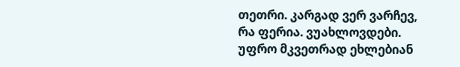თეთრი. კარგად ვერ ვარჩევ, რა ფერია. ვუახლოვდები. უფრო მკვეთრად ეხლებიან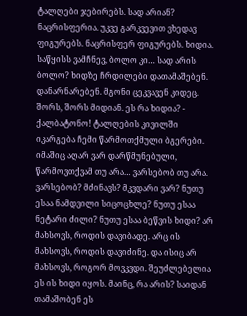ტალღები ჯებირებს. სად არიან? ნაცრისფერია. უკვე გარკვევით ვხედავ ფიგურებს. ნაცრისფერ ფიგურებს. ხიდია. საწყისს ვამჩნევ, ბოლო კი… სად არის ბოლო? ხიდზე ჩრდილები დათამაშებენ. დანარნარებენ. მგონი ცეკვავენ კიდეც. შორს, შორს მიდიან. ეს რა ხიდია? - ქალბატონო! ტალღების კივილში იკარგება ჩემი წარმოთქმული ბგერები. იმაშიც აღარ ვარ დარწმუნებული, წარმოვთქვამ თუ არა… ვარსებობ თუ არა. ვარსებობ? მძინავს? მკვდარი ვარ? ნუთუ ესაა ნამდვილი სიცოცხლე? ნუთუ ესაა ნეტარი ძილი? ნუთუ ესაა ბეწვის ხიდი? არ მახსოვს, როდის დავიბადე. არც ის მახსოვს, როდის დავიძინე. და ისიც არ მახსოვს, როგორ მოვკვდი. შეუძლებელია ეს ის ხიდი იყოს. მაინც, რა არის? საიდან თამაშობენ ეს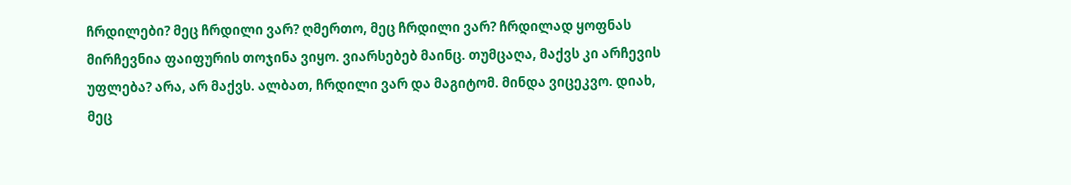ჩრდილები? მეც ჩრდილი ვარ? ღმერთო, მეც ჩრდილი ვარ? ჩრდილად ყოფნას მირჩევნია ფაიფურის თოჯინა ვიყო. ვიარსებებ მაინც. თუმცაღა, მაქვს კი არჩევის უფლება? არა, არ მაქვს. ალბათ, ჩრდილი ვარ და მაგიტომ. მინდა ვიცეკვო. დიახ, მეც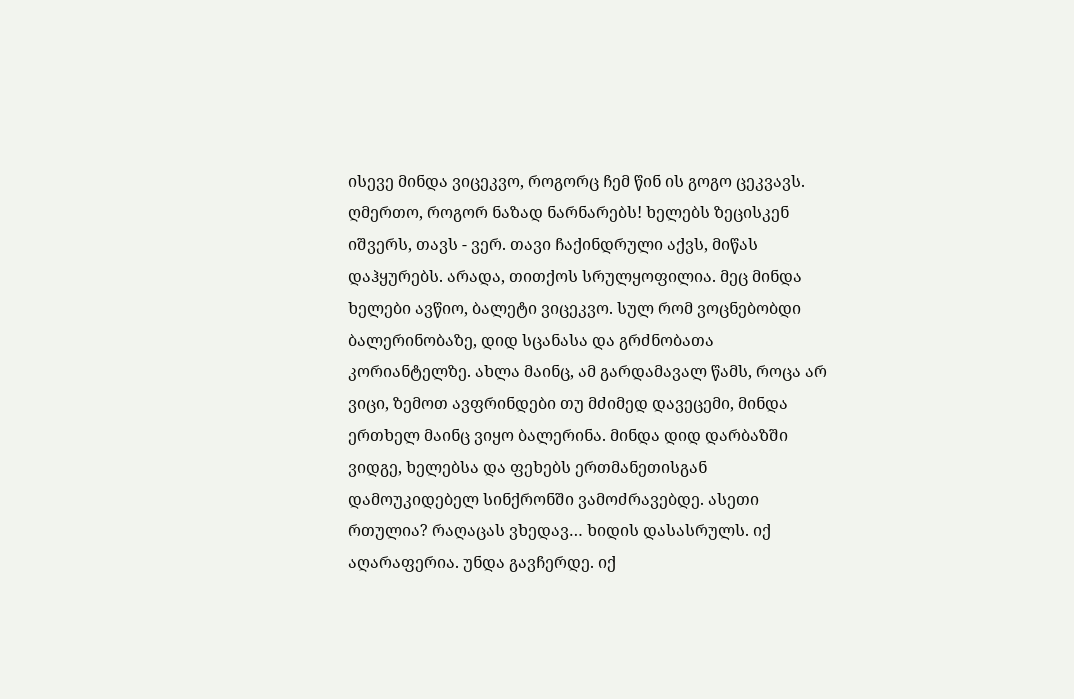ისევე მინდა ვიცეკვო, როგორც ჩემ წინ ის გოგო ცეკვავს. ღმერთო, როგორ ნაზად ნარნარებს! ხელებს ზეცისკენ იშვერს, თავს - ვერ. თავი ჩაქინდრული აქვს, მიწას დაჰყურებს. არადა, თითქოს სრულყოფილია. მეც მინდა ხელები ავწიო, ბალეტი ვიცეკვო. სულ რომ ვოცნებობდი ბალერინობაზე, დიდ სცანასა და გრძნობათა კორიანტელზე. ახლა მაინც, ამ გარდამავალ წამს, როცა არ ვიცი, ზემოთ ავფრინდები თუ მძიმედ დავეცემი, მინდა ერთხელ მაინც ვიყო ბალერინა. მინდა დიდ დარბაზში ვიდგე, ხელებსა და ფეხებს ერთმანეთისგან დამოუკიდებელ სინქრონში ვამოძრავებდე. ასეთი რთულია? რაღაცას ვხედავ… ხიდის დასასრულს. იქ აღარაფერია. უნდა გავჩერდე. იქ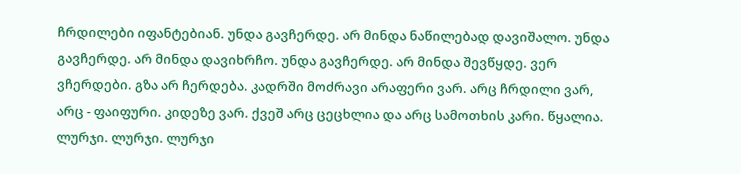ჩრდილები იფანტებიან. უნდა გავჩერდე. არ მინდა ნაწილებად დავიშალო. უნდა გავჩერდე. არ მინდა დავიხრჩო. უნდა გავჩერდე. არ მინდა შევწყდე. ვერ ვჩერდები. გზა არ ჩერდება. კადრში მოძრავი არაფერი ვარ. არც ჩრდილი ვარ, არც - ფაიფური. კიდეზე ვარ. ქვეშ არც ცეცხლია და არც სამოთხის კარი. წყალია. ლურჯი. ლურჯი. ლურჯი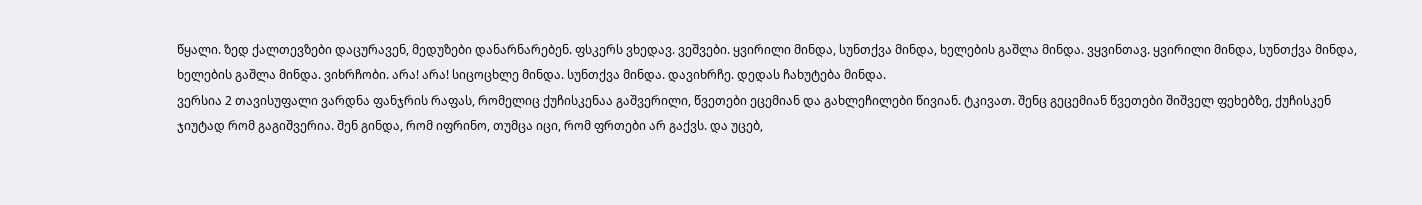წყალი. ზედ ქალთევზები დაცურავენ, მედუზები დანარნარებენ. ფსკერს ვხედავ. ვეშვები. ყვირილი მინდა, სუნთქვა მინდა, ხელების გაშლა მინდა. ვყვინთავ. ყვირილი მინდა, სუნთქვა მინდა, ხელების გაშლა მინდა. ვიხრჩობი. არა! არა! სიცოცხლე მინდა. სუნთქვა მინდა. დავიხრჩე. დედას ჩახუტება მინდა.
ვერსია 2 თავისუფალი ვარდნა ფანჯრის რაფას, რომელიც ქუჩისკენაა გაშვერილი, წვეთები ეცემიან და გახლეჩილები წივიან. ტკივათ. შენც გეცემიან წვეთები შიშველ ფეხებზე, ქუჩისკენ ჯიუტად რომ გაგიშვერია. შენ გინდა, რომ იფრინო, თუმცა იცი, რომ ფრთები არ გაქვს. და უცებ,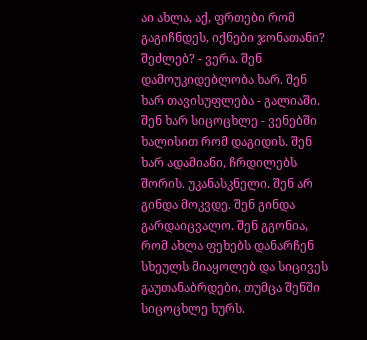აი ახლა, აქ, ფრთები რომ გაგიჩნდეს, იქნები ჯონათანი? შეძლებ? - ვერა. შენ დამოუკიდებლობა ხარ. შენ ხარ თავისუფლება - გალიაში. შენ ხარ სიცოცხლე - ვენებში ხალისით რომ დაგიდის. შენ ხარ ადამიანი, ჩრდილებს შორის. უკანასკნელი. შენ არ გინდა მოკვდე. შენ გინდა გარდაიცვალო. შენ გგონია, რომ ახლა ფეხებს დანარჩენ სხეულს მიაყოლებ და სიცივეს გაუთანაბრდები, თუმცა შენში სიცოცხლე ხურს.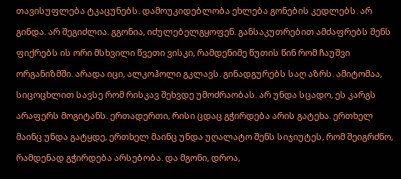თავისუფლება ტკაცუნებს. დამოუკიდებლობა ეხლება გონების კედლებს. არ გინდა. არ შეგიძლია. გგონია, იძულებელგყოფენ. განსაკუთრებით ამძაფრებს შენს ფიქრებს ის ორი მსხვილი წვეთი ვისკი, რამდენიმე წუთის წინ რომ ჩაუშვი ორგანიზმში. არადა იცი, ალკოჰოლი გკლავს. გინადგურებს საღ აზრს. ამიტომაა, სიცოცხლით სავსე რომ რისკავ შეხვდე უმოძრაობას. არ უნდა სცადო, ეს კარგს არაფერს მოგიტანს. ერთადერთი, რისი ცდაც გჭირდება არის გატეხა. ერთხელ მაინც უნდა გატყდე, ერთხელ მაინც უნდა უღალატო შენს სიჯიუტეს, რომ შეიგრძნო, რამდენად გჭირდება არსებობა. და მგონი, დროა,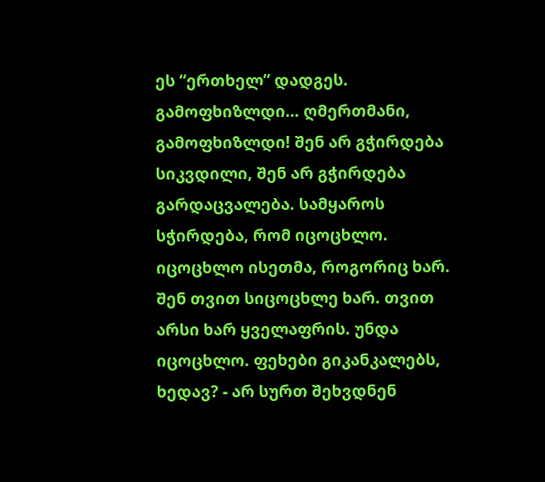ეს “ერთხელ” დადგეს. გამოფხიზლდი… ღმერთმანი, გამოფხიზლდი! შენ არ გჭირდება სიკვდილი, შენ არ გჭირდება გარდაცვალება. სამყაროს სჭირდება, რომ იცოცხლო. იცოცხლო ისეთმა, როგორიც ხარ. შენ თვით სიცოცხლე ხარ. თვით არსი ხარ ყველაფრის. უნდა იცოცხლო. ფეხები გიკანკალებს, ხედავ? - არ სურთ შეხვდნენ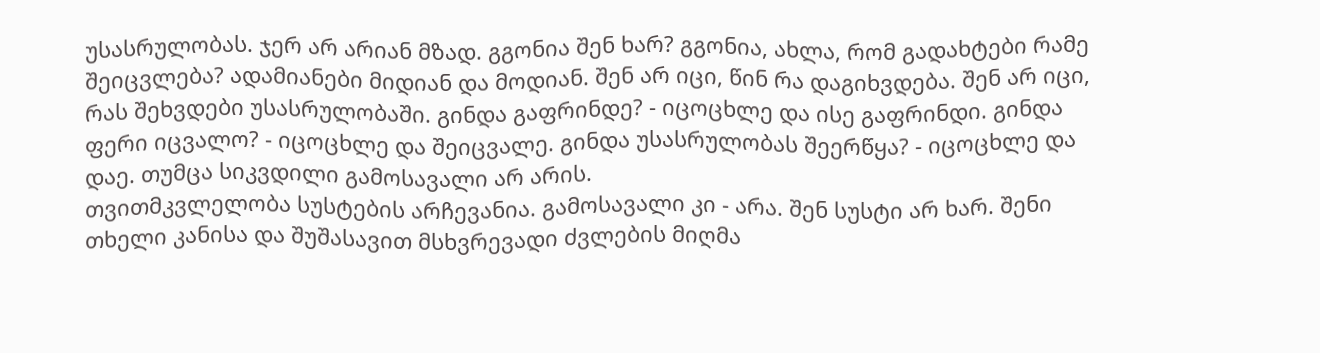უსასრულობას. ჯერ არ არიან მზად. გგონია შენ ხარ? გგონია, ახლა, რომ გადახტები რამე შეიცვლება? ადამიანები მიდიან და მოდიან. შენ არ იცი, წინ რა დაგიხვდება. შენ არ იცი, რას შეხვდები უსასრულობაში. გინდა გაფრინდე? - იცოცხლე და ისე გაფრინდი. გინდა ფერი იცვალო? - იცოცხლე და შეიცვალე. გინდა უსასრულობას შეერწყა? - იცოცხლე და დაე. თუმცა სიკვდილი გამოსავალი არ არის.
თვითმკვლელობა სუსტების არჩევანია. გამოსავალი კი - არა. შენ სუსტი არ ხარ. შენი თხელი კანისა და შუშასავით მსხვრევადი ძვლების მიღმა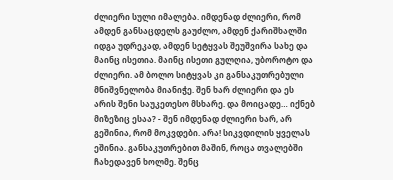ძლიერი სული იმალება. იმდენად ძლიერი, რომ ამდენ განსაცდელს გაუძლო, ამდენ ქარიშხალში იდგა უდრეკად, ამდენ სეტყვას შეუშვირა სახე და მაინც ისეთია. მაინც ისეთი გულღია, უბოროტო და ძლიერი. ამ ბოლო სიტყვას კი განსაკუთრებული მნიშვნელობა მიანიჭე. შენ ხარ ძლიერი და ეს არის შენი საუკეთესო მსხარე. და მოიცადე… იქნებ მიზეზიც ესაა? - შენ იმდენად ძლიერი ხარ, არ გეშინია, რომ მოკვდები. არა! სიკვდილის ყველას ეშინია. განსაკუთრებით მაშინ, როცა თვალებში ჩახედავენ ხოლმე. შენც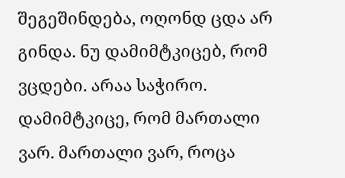შეგეშინდება, ოღონდ ცდა არ გინდა. ნუ დამიმტკიცებ, რომ ვცდები. არაა საჭირო. დამიმტკიცე, რომ მართალი ვარ. მართალი ვარ, როცა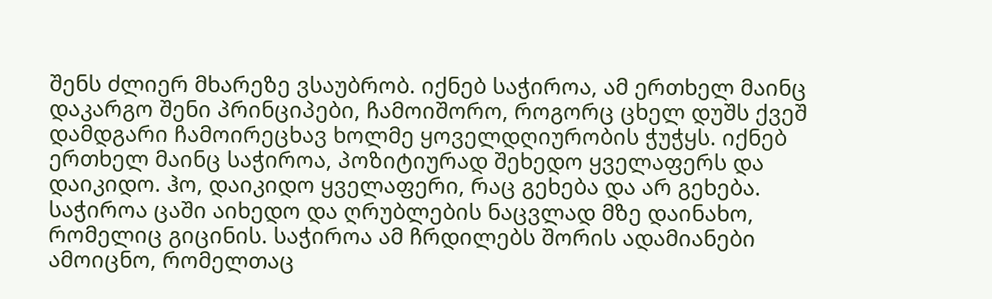შენს ძლიერ მხარეზე ვსაუბრობ. იქნებ საჭიროა, ამ ერთხელ მაინც დაკარგო შენი პრინციპები, ჩამოიშორო, როგორც ცხელ დუშს ქვეშ დამდგარი ჩამოირეცხავ ხოლმე ყოველდღიურობის ჭუჭყს. იქნებ ერთხელ მაინც საჭიროა, პოზიტიურად შეხედო ყველაფერს და დაიკიდო. ჰო, დაიკიდო ყველაფერი, რაც გეხება და არ გეხება. საჭიროა ცაში აიხედო და ღრუბლების ნაცვლად მზე დაინახო, რომელიც გიცინის. საჭიროა ამ ჩრდილებს შორის ადამიანები ამოიცნო, რომელთაც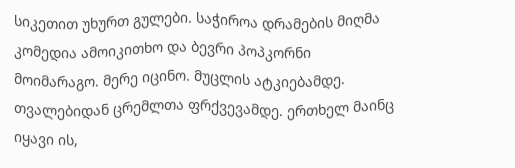სიკეთით უხურთ გულები. საჭიროა დრამების მიღმა კომედია ამოიკითხო და ბევრი პოპკორნი მოიმარაგო. მერე იცინო. მუცლის ატკიებამდე. თვალებიდან ცრემლთა ფრქვევამდე. ერთხელ მაინც იყავი ის,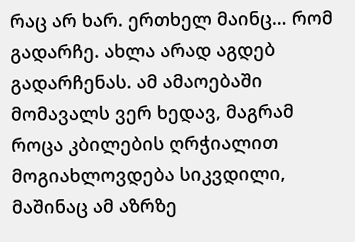რაც არ ხარ. ერთხელ მაინც… რომ გადარჩე. ახლა არად აგდებ გადარჩენას. ამ ამაოებაში მომავალს ვერ ხედავ, მაგრამ როცა კბილების ღრჭიალით მოგიახლოვდება სიკვდილი, მაშინაც ამ აზრზე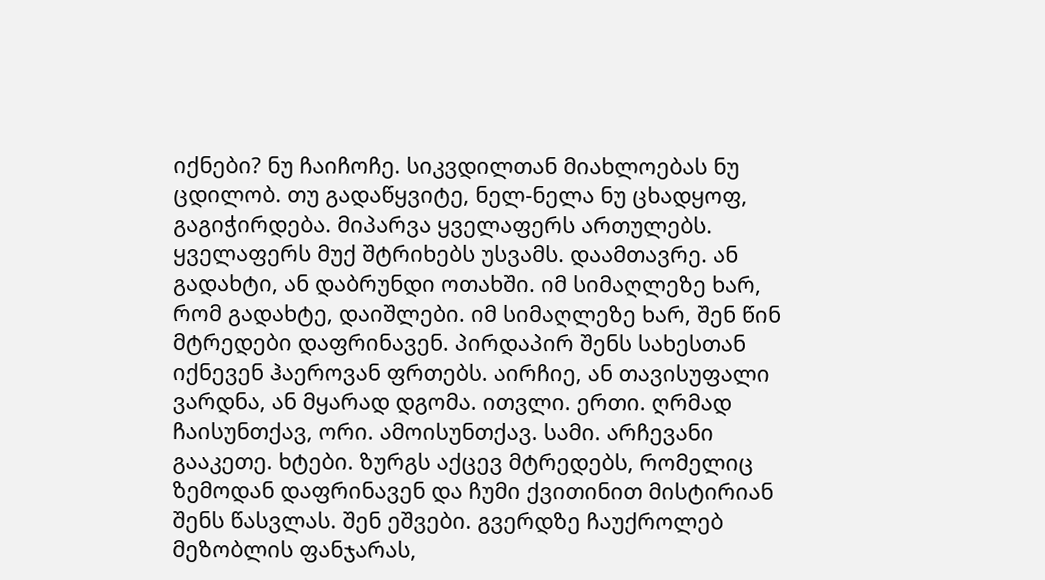იქნები? ნუ ჩაიჩოჩე. სიკვდილთან მიახლოებას ნუ ცდილობ. თუ გადაწყვიტე, ნელ-ნელა ნუ ცხადყოფ, გაგიჭირდება. მიპარვა ყველაფერს ართულებს. ყველაფერს მუქ შტრიხებს უსვამს. დაამთავრე. ან გადახტი, ან დაბრუნდი ოთახში. იმ სიმაღლეზე ხარ, რომ გადახტე, დაიშლები. იმ სიმაღლეზე ხარ, შენ წინ მტრედები დაფრინავენ. პირდაპირ შენს სახესთან იქნევენ ჰაეროვან ფრთებს. აირჩიე, ან თავისუფალი ვარდნა, ან მყარად დგომა. ითვლი. ერთი. ღრმად ჩაისუნთქავ, ორი. ამოისუნთქავ. სამი. არჩევანი გააკეთე. ხტები. ზურგს აქცევ მტრედებს, რომელიც ზემოდან დაფრინავენ და ჩუმი ქვითინით მისტირიან შენს წასვლას. შენ ეშვები. გვერდზე ჩაუქროლებ მეზობლის ფანჯარას,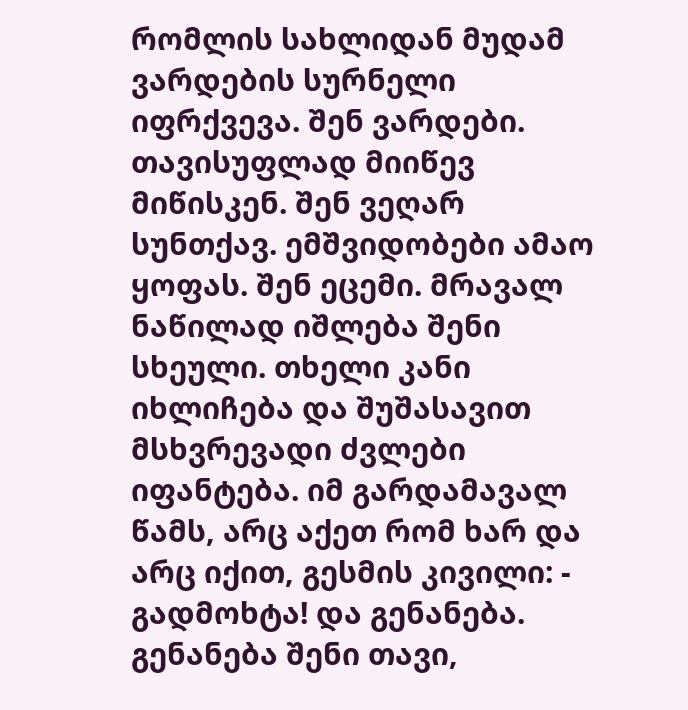რომლის სახლიდან მუდამ ვარდების სურნელი იფრქვევა. შენ ვარდები. თავისუფლად მიიწევ მიწისკენ. შენ ვეღარ სუნთქავ. ემშვიდობები ამაო ყოფას. შენ ეცემი. მრავალ ნაწილად იშლება შენი სხეული. თხელი კანი იხლიჩება და შუშასავით მსხვრევადი ძვლები იფანტება. იმ გარდამავალ წამს, არც აქეთ რომ ხარ და არც იქით, გესმის კივილი: - გადმოხტა! და გენანება. გენანება შენი თავი,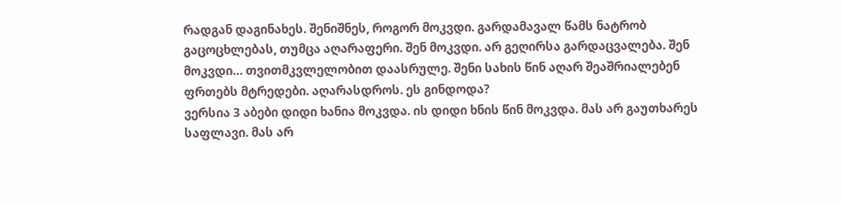რადგან დაგინახეს. შენიშნეს, როგორ მოკვდი. გარდამავალ წამს ნატრობ გაცოცხლებას, თუმცა აღარაფერი. შენ მოკვდი. არ გეღირსა გარდაცვალება. შენ მოკვდი… თვითმკვლელობით დაასრულე. შენი სახის წინ აღარ შეაშრიალებენ ფრთებს მტრედები. აღარასდროს. ეს გინდოდა?
ვერსია 3 აბები დიდი ხანია მოკვდა. ის დიდი ხნის წინ მოკვდა. მას არ გაუთხარეს საფლავი. მას არ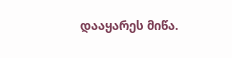დააყარეს მიწა.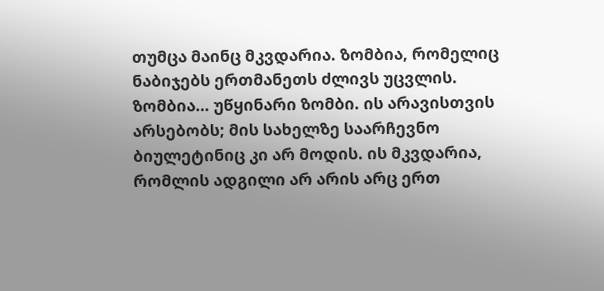თუმცა მაინც მკვდარია. ზომბია, რომელიც ნაბიჯებს ერთმანეთს ძლივს უცვლის. ზომბია… უწყინარი ზომბი. ის არავისთვის არსებობს; მის სახელზე საარჩევნო ბიულეტინიც კი არ მოდის. ის მკვდარია, რომლის ადგილი არ არის არც ერთ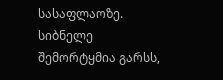სასაფლაოზე. სიბნელე შემორტყმია გარსს,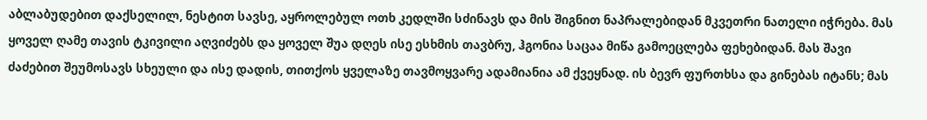აბლაბუდებით დაქსელილ, ნესტით სავსე, აყროლებულ ოთხ კედლში სძინავს და მის შიგნით ნაპრალებიდან მკვეთრი ნათელი იჭრება. მას ყოველ ღამე თავის ტკივილი აღვიძებს და ყოველ შუა დღეს ისე ესხმის თავბრუ, ჰგონია საცაა მიწა გამოეცლება ფეხებიდან. მას შავი ძაძებით შეუმოსავს სხეული და ისე დადის, თითქოს ყველაზე თავმოყვარე ადამიანია ამ ქვეყნად. ის ბევრ ფურთხსა და გინებას იტანს; მას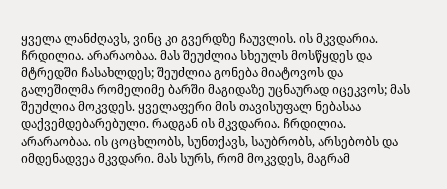ყველა ლანძღავს, ვინც კი გვერდზე ჩაუვლის. ის მკვდარია. ჩრდილია. არარაობაა. მას შეუძლია სხეულს მოსწყდეს და მტრედში ჩასახლდეს; შეუძლია გონება მიატოვოს და გალეშილმა რომელიმე ბარში მაგიდაზე უცნაურად იცეკვოს; მას შეუძლია მოკვდეს. ყველაფერი მის თავისუფალ ნებასაა დაქვემდებარებული. რადგან ის მკვდარია. ჩრდილია. არარაობაა. ის ცოცხლობს, სუნთქავს, საუბრობს, არსებობს და იმდენადვეა მკვდარი. მას სურს, რომ მოკვდეს, მაგრამ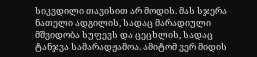სიკვდილი თავისით არ მოდის. მას სჯერა ნათელი ადგილის, სადაც მარადიული მშვიდობა სუფევს და ცეცხლის, სადაც ტანჯვა სამარადჟამოა. ამიტომ ვერ მიდის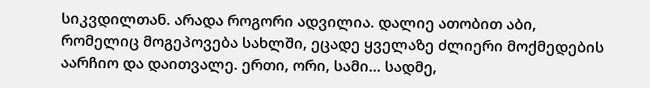სიკვდილთან. არადა როგორი ადვილია. დალიე ათობით აბი, რომელიც მოგეპოვება სახლში, ეცადე ყველაზე ძლიერი მოქმედების აარჩიო და დაითვალე. ერთი, ორი, სამი… სადმე,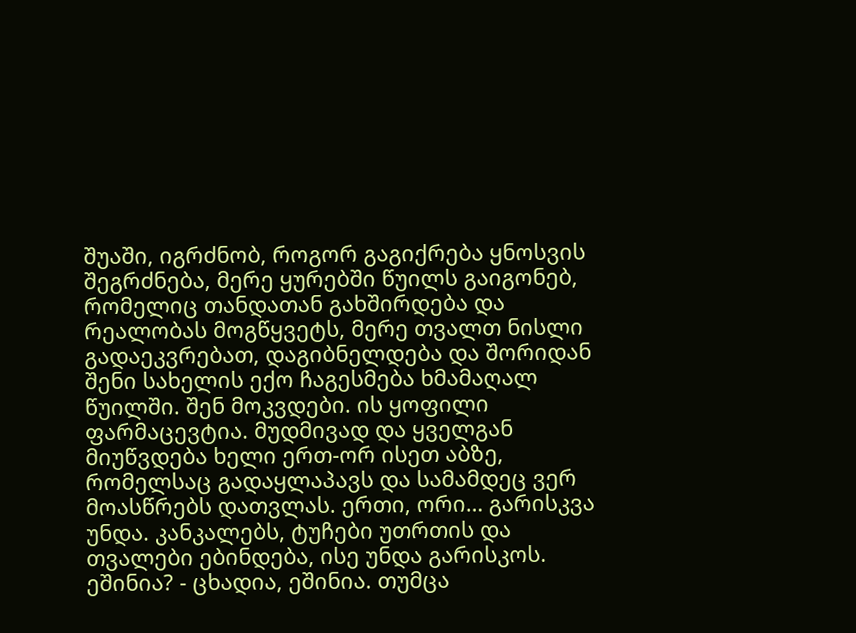შუაში, იგრძნობ, როგორ გაგიქრება ყნოსვის შეგრძნება, მერე ყურებში წუილს გაიგონებ, რომელიც თანდათან გახშირდება და რეალობას მოგწყვეტს, მერე თვალთ ნისლი გადაეკვრებათ, დაგიბნელდება და შორიდან შენი სახელის ექო ჩაგესმება ხმამაღალ წუილში. შენ მოკვდები. ის ყოფილი ფარმაცევტია. მუდმივად და ყველგან მიუწვდება ხელი ერთ-ორ ისეთ აბზე, რომელსაც გადაყლაპავს და სამამდეც ვერ მოასწრებს დათვლას. ერთი, ორი… გარისკვა უნდა. კანკალებს, ტუჩები უთრთის და თვალები ებინდება, ისე უნდა გარისკოს. ეშინია? - ცხადია, ეშინია. თუმცა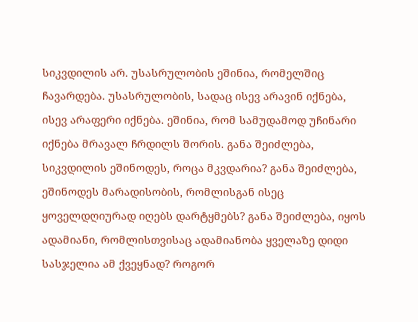სიკვდილის არ. უსასრულობის ეშინია, რომელშიც ჩავარდება. უსასრულობის, სადაც ისევ არავინ იქნება, ისევ არაფერი იქნება. ეშინია, რომ სამუდამოდ უჩინარი იქნება მრავალ ჩრდილს შორის. განა შეიძლება, სიკვდილის ეშინოდეს, როცა მკვდარია? განა შეიძლება, ეშინოდეს მარადისობის, რომლისგან ისეც ყოველდღიურად იღებს დარტყმებს? განა შეიძლება, იყოს ადამიანი, რომლისთვისაც ადამიანობა ყველაზე დიდი სასჯელია ამ ქვეყნად? როგორ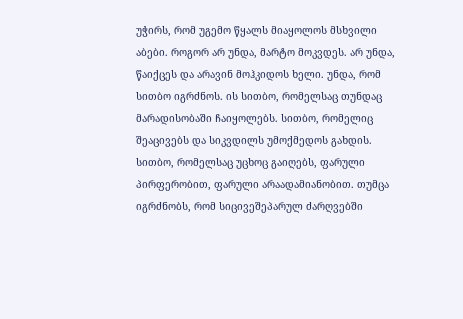უჭირს, რომ უგემო წყალს მიაყოლოს მსხვილი აბები. როგორ არ უნდა, მარტო მოკვდეს. არ უნდა, წაიქცეს და არავინ მოჰკიდოს ხელი. უნდა, რომ სითბო იგრძნოს. ის სითბო, რომელსაც თუნდაც მარადისობაში ჩაიყოლებს. სითბო, რომელიც შეაცივებს და სიკვდილს უმოქმედოს გახდის. სითბო, რომელსაც უცხოც გაიღებს, ფარული პირფერობით, ფარული არაადამიანობით. თუმცა იგრძნობს, რომ სიცივეშეპარულ ძარღვებში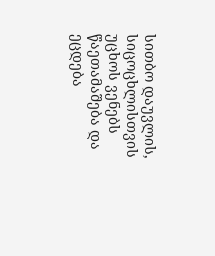სითბო დაუვლის, სიცოცხლისთვის უცხოს ვენებს წაეთამაშება და ეცდება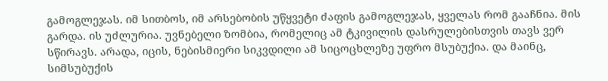გამოგლეჯას. იმ სითბოს, იმ არსებობის უწყვეტი ძაფის გამოგლეჯას, ყველას რომ გააჩნია. მის გარდა. ის უძლურია. უვნებელი ზომბია, რომელიც ამ ტკივილის დასრულებისთვის თავს ვერ სწირავს. არადა, იცის, ნებისმიერი სიკვდილი ამ სიცოცხლეზე უფრო მსუბუქია. და მაინც, სიმსუბუქის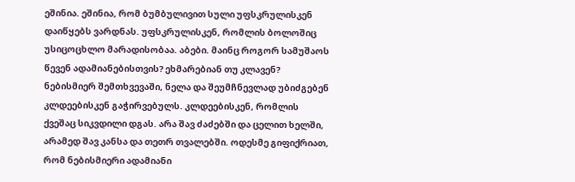ეშინია. ეშინია, რომ ბუმბულივით სული უფსკრულისკენ დაიწყებს ვარდნას. უფსკრულისკენ, რომლის ბოლოშიც უსიცოცხლო მარადისობაა. აბები. მაინც როგორ სამუშაოს წევენ ადამიანებისთვის? ეხმარებიან თუ კლავენ? ნებისმიერ შემთხვევაში, ნელა და შეუმჩნევლად უბიძგებენ კლდეებისკენ გაჭირვებულს. კლდეებისკენ, რომლის ქვეშაც სიკვდილი დგას. არა შავ ძაძებში და ცელით ხელში, არამედ შავ კანსა და თეთრ თვალებში. ოდესმე გიფიქრიათ, რომ ნებისმიერი ადამიანი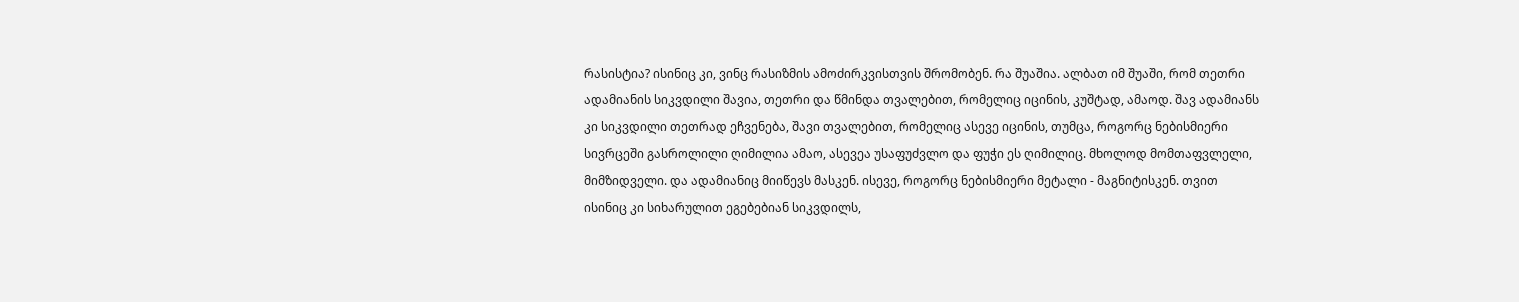რასისტია? ისინიც კი, ვინც რასიზმის ამოძირკვისთვის შრომობენ. რა შუაშია. ალბათ იმ შუაში, რომ თეთრი ადამიანის სიკვდილი შავია, თეთრი და წმინდა თვალებით, რომელიც იცინის, კუშტად, ამაოდ. შავ ადამიანს კი სიკვდილი თეთრად ეჩვენება, შავი თვალებით, რომელიც ასევე იცინის, თუმცა, როგორც ნებისმიერი სივრცეში გასროლილი ღიმილია ამაო, ასევეა უსაფუძვლო და ფუჭი ეს ღიმილიც. მხოლოდ მომთაფვლელი, მიმზიდველი. და ადამიანიც მიიწევს მასკენ. ისევე, როგორც ნებისმიერი მეტალი - მაგნიტისკენ. თვით ისინიც კი სიხარულით ეგებებიან სიკვდილს,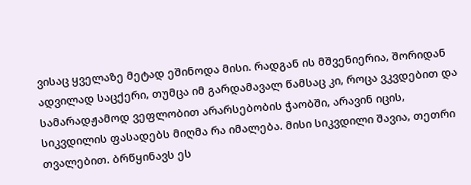ვისაც ყველაზე მეტად ეშინოდა მისი. რადგან ის მშვენიერია, შორიდან ადვილად საცქერი, თუმცა იმ გარდამავალ წამსაც კი, როცა ვკვდებით და სამარადჟამოდ ვეფლობით არარსებობის ჭაობში, არავინ იცის, სიკვდილის ფასადებს მიღმა რა იმალება. მისი სიკვდილი შავია, თეთრი თვალებით. ბრწყინავს ეს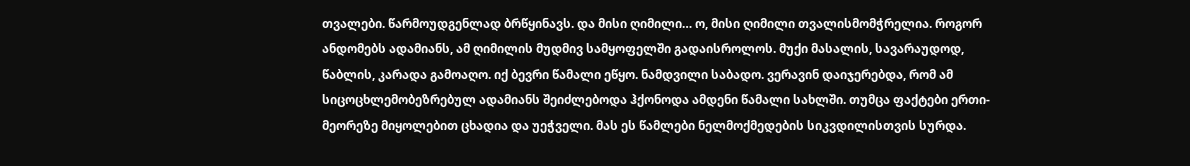თვალები. წარმოუდგენლად ბრწყინავს. და მისი ღიმილი… ო, მისი ღიმილი თვალისმომჭრელია. როგორ ანდომებს ადამიანს, ამ ღიმილის მუდმივ სამყოფელში გადაისროლოს. მუქი მასალის, სავარაუდოდ, წაბლის, კარადა გამოაღო. იქ ბევრი წამალი ეწყო. ნამდვილი საბადო. ვერავინ დაიჯერებდა, რომ ამ სიცოცხლემობეზრებულ ადამიანს შეიძლებოდა ჰქონოდა ამდენი წამალი სახლში. თუმცა ფაქტები ერთი-მეორეზე მიყოლებით ცხადია და უეჭველი. მას ეს წამლები ნელმოქმედების სიკვდილისთვის სურდა.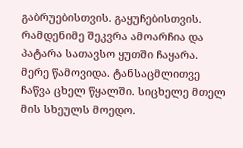გაბრუებისთვის. გაყუჩებისთვის. რამდენიმე შეკვრა ამოარჩია და პატარა სათავსო ყუთში ჩაყარა. მერე წამოვიდა. ტანსაცმლითვე ჩაწვა ცხელ წყალში. სიცხელე მთელ მის სხეულს მოედო.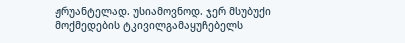ჟრუანტელად. უსიამოვნოდ. ჯერ მსუბუქი მოქმედების ტკივილგამაყუჩებელს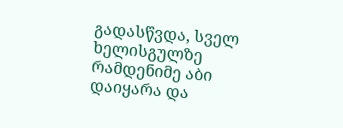გადასწვდა, სველ ხელისგულზე რამდენიმე აბი დაიყარა და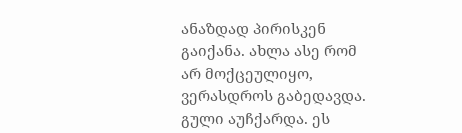ანაზდად პირისკენ გაიქანა. ახლა ასე რომ არ მოქცეულიყო, ვერასდროს გაბედავდა. გული აუჩქარდა. ეს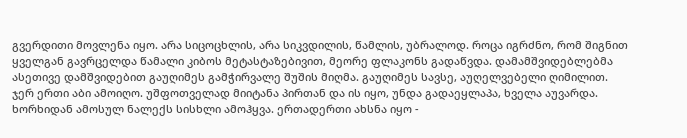გვერდითი მოვლენა იყო. არა სიცოცხლის, არა სიკვდილის, წამლის, უბრალოდ. როცა იგრძნო, რომ შიგნით ყველგან გავრცელდა წამალი კიბოს მეტასტაზებივით, მეორე ფლაკონს გადაწვდა. დამამშვიდებლებმა ასეთივე დამშვიდებით გაუღიმეს გამჭირვალე შუშის მიღმა. გაუღიმეს სავსე, აუღელვებელი ღიმილით. ჯერ ერთი აბი ამოიღო. უშფოთველად მიიტანა პირთან და ის იყო, უნდა გადაეყლაპა, ხველა აუვარდა. ხორხიდან ამოსულ ნალექს სისხლი ამოჰყვა. ერთადერთი ახსნა იყო -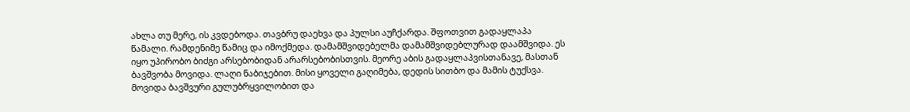ახლა თუ მერე, ის კვდებოდა. თავბრუ დაეხვა და პულსი აუჩქარდა. შფოთვით გადაყლაპა წამალი. რამდენიმე წამიც და იმოქმედა. დამამშვიდებელმა დამამშვიდებლურად დაამშვიდა. ეს იყო უპირობო ბიძგი არსებობიდან არარსებობისთვის. მეორე აბის გადაყლაპვისთანავე, მასთან ბავშვობა მოვიდა. ლაღი ნაბიჯებით. მისი ყოველი გაღიმება, დედის სითბო და მამის ტუქსვა. მოვიდა ბავშვური გულუბრყვილობით და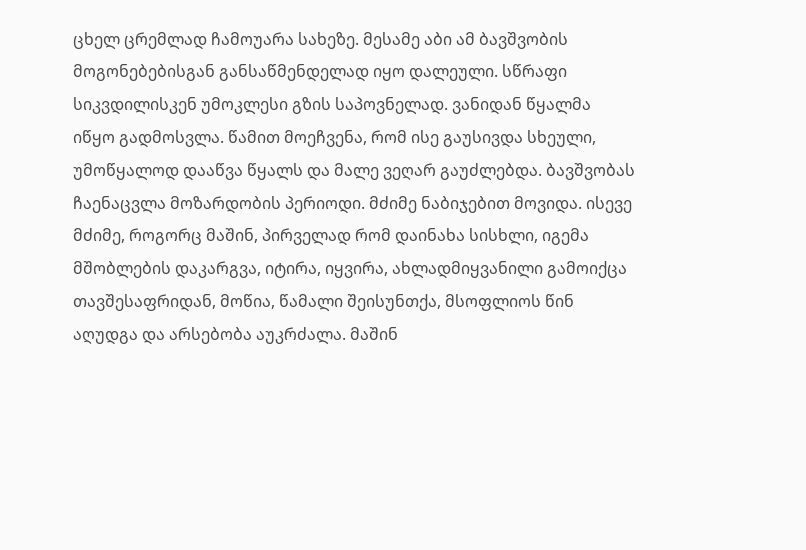ცხელ ცრემლად ჩამოუარა სახეზე. მესამე აბი ამ ბავშვობის მოგონებებისგან განსაწმენდელად იყო დალეული. სწრაფი სიკვდილისკენ უმოკლესი გზის საპოვნელად. ვანიდან წყალმა იწყო გადმოსვლა. წამით მოეჩვენა, რომ ისე გაუსივდა სხეული, უმოწყალოდ დააწვა წყალს და მალე ვეღარ გაუძლებდა. ბავშვობას ჩაენაცვლა მოზარდობის პერიოდი. მძიმე ნაბიჯებით მოვიდა. ისევე მძიმე, როგორც მაშინ, პირველად რომ დაინახა სისხლი, იგემა მშობლების დაკარგვა, იტირა, იყვირა, ახლადმიყვანილი გამოიქცა თავშესაფრიდან, მოწია, წამალი შეისუნთქა, მსოფლიოს წინ აღუდგა და არსებობა აუკრძალა. მაშინ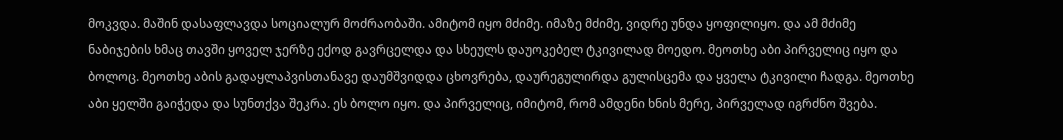მოკვდა. მაშინ დასაფლავდა სოციალურ მოძრაობაში. ამიტომ იყო მძიმე. იმაზე მძიმე, ვიდრე უნდა ყოფილიყო. და ამ მძიმე ნაბიჯების ხმაც თავში ყოველ ჯერზე ექოდ გავრცელდა და სხეულს დაუოკებელ ტკივილად მოედო. მეოთხე აბი პირველიც იყო და ბოლოც. მეოთხე აბის გადაყლაპვისთანავე დაუმშვიდდა ცხოვრება, დაურეგულირდა გულისცემა და ყველა ტკივილი ჩადგა. მეოთხე აბი ყელში გაიჭედა და სუნთქვა შეკრა. ეს ბოლო იყო. და პირველიც, იმიტომ, რომ ამდენი ხნის მერე, პირველად იგრძნო შვება.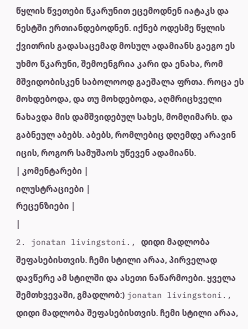წყლის წვეთები წკარუნით ეცემოდნენ იატაკს და ნესტში ერთიანდებოდნენ. იქნებ ოდესმე წყლის ქვითრის გადასაცემად მოსულ ადამიანს გაეგო ეს უხმო წკარუნი, შემოენგრია კარი და ენახა, რომ მშვიდობისკენ საბოლოოდ გაეშალა ფრთა. როცა ეს მოხდებოდა, და თუ მოხდებოდა, აღმრიცხველი ნახავდა მის დამშვიდებულ სახეს, მომღიმარს. და გაბნეულ აბებს. აბებს, რომლებიც დღემდე არავინ იცის, როგორ სამუშაოს უწევენ ადამიანს.
| კომენტარები |
ილუსტრაციები |
რეცენზიები |
|
2. jonatan livingstoni., დიდი მადლობა შეფასებისთვის. ჩემი სტილი არაა, პირველად დავწერე ამ სტილში და ასეთი ნაწარმოები. ყველა შემთხვევაში, გმადლობ:) jonatan livingstoni., დიდი მადლობა შეფასებისთვის. ჩემი სტილი არაა,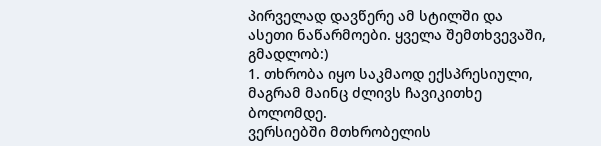პირველად დავწერე ამ სტილში და ასეთი ნაწარმოები. ყველა შემთხვევაში, გმადლობ:)
1. თხრობა იყო საკმაოდ ექსპრესიული, მაგრამ მაინც ძლივს ჩავიკითხე ბოლომდე.
ვერსიებში მთხრობელის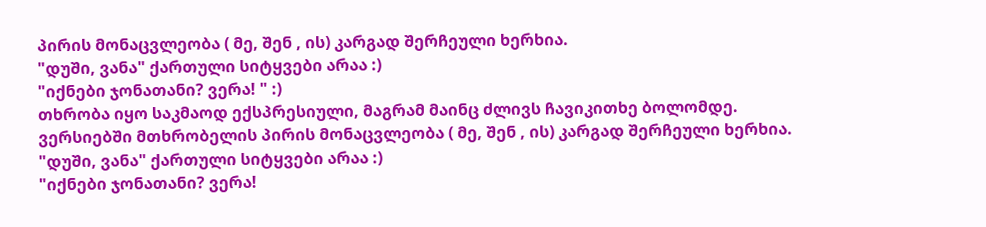პირის მონაცვლეობა ( მე, შენ , ის) კარგად შერჩეული ხერხია.
"დუში, ვანა" ქართული სიტყვები არაა :)
"იქნები ჯონათანი? ვერა! " :)
თხრობა იყო საკმაოდ ექსპრესიული, მაგრამ მაინც ძლივს ჩავიკითხე ბოლომდე.
ვერსიებში მთხრობელის პირის მონაცვლეობა ( მე, შენ , ის) კარგად შერჩეული ხერხია.
"დუში, ვანა" ქართული სიტყვები არაა :)
"იქნები ჯონათანი? ვერა!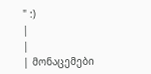" :)
|
|
| მონაცემები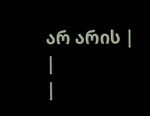არ არის |
|
|